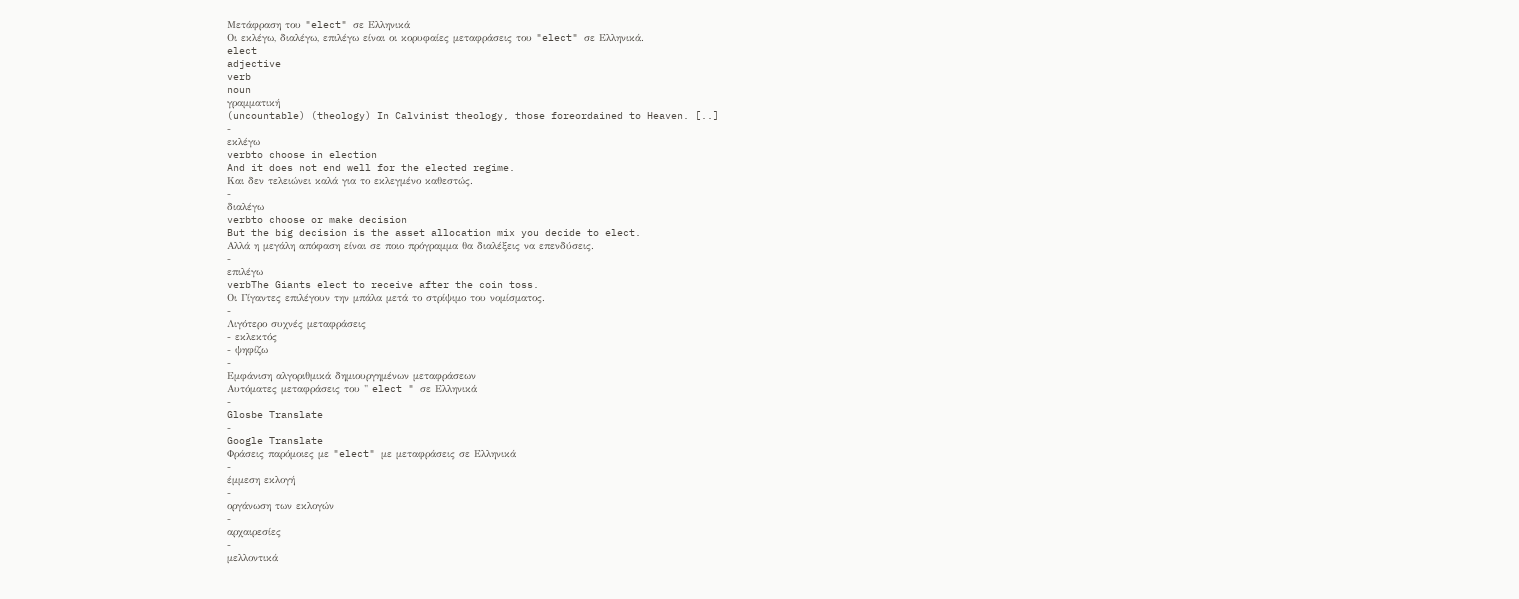Μετάφραση του "elect" σε Ελληνικά
Οι εκλέγω, διαλέγω, επιλέγω είναι οι κορυφαίες μεταφράσεις του "elect" σε Ελληνικά.
elect
adjective
verb
noun
γραμματική
(uncountable) (theology) In Calvinist theology, those foreordained to Heaven. [..]
-
εκλέγω
verbto choose in election
And it does not end well for the elected regime.
Και δεν τελειώνει καλά για το εκλεγμένο καθεστώς.
-
διαλέγω
verbto choose or make decision
But the big decision is the asset allocation mix you decide to elect.
Αλλά η μεγάλη απόφαση είναι σε ποιο πρόγραμμα θα διαλέξεις να επενδύσεις.
-
επιλέγω
verbThe Giants elect to receive after the coin toss.
Οι Γίγαντες επιλέγουν την μπάλα μετά το στρίψιμο του νομίσματος.
-
Λιγότερο συχνές μεταφράσεις
- εκλεκτός
- ψηφίζω
-
Εμφάνιση αλγοριθμικά δημιουργημένων μεταφράσεων
Αυτόματες μεταφράσεις του " elect " σε Ελληνικά
-
Glosbe Translate
-
Google Translate
Φράσεις παρόμοιες με "elect" με μεταφράσεις σε Ελληνικά
-
έμμεση εκλογή
-
οργάνωση των εκλογών
-
αρχαιρεσίες
-
μελλοντικά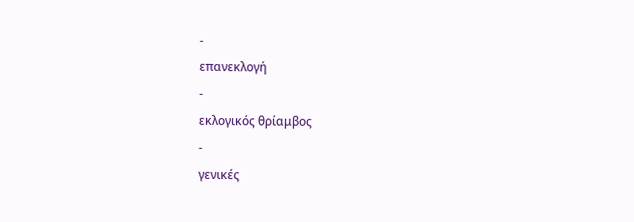-
επανεκλογή
-
εκλογικός θρίαμβος
-
γενικές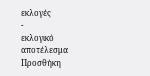εκλογές
-
εκλογικό αποτέλεσμα
Προσθήκη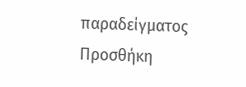παραδείγματος
Προσθήκη